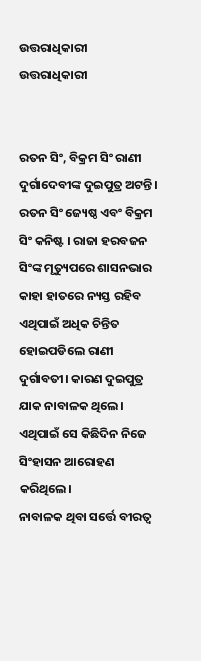ଉତ୍ତରାଧିକାରୀ
ଉତ୍ତରାଧିକାରୀ


ରତନ ସିଂ, ବିକ୍ରମ ସିଂ ରାଣୀ ଦୁର୍ଗାଦେବୀଙ୍କ ଦୁଇପୁତ୍ର ଅଟନ୍ତି। ରତନ ସିଂ ଜ୍ୟେଷ୍ଠ ଏବଂ ବିକ୍ରମ ସିଂ କନିଷ୍ଟ । ରାଜା ହରବଜନ ସିଂଙ୍କ ମୃତ୍ୟୁପରେ ଶାସନଭାର କାହା ହାତରେ ନ୍ୟସ୍ତ ରହିବ ଏଥିପାଇଁ ଅଧିକ ଚିନ୍ତିତ ହୋଇପଡିଲେ ରାଣୀ ଦୁର୍ଗାବତୀ। କାରଣ ଦୁଇପୁତ୍ର ଯାକ ନାବାଳକ ଥିଲେ। ଏଥିପାଇଁ ସେ କିଛିଦିନ ନିଜେ ସିଂହାସନ ଆରୋହଣ କରିଥିଲେ।
ନାବାଳକ ଥିବା ସର୍ତ୍ତେ ବୀରତ୍ବ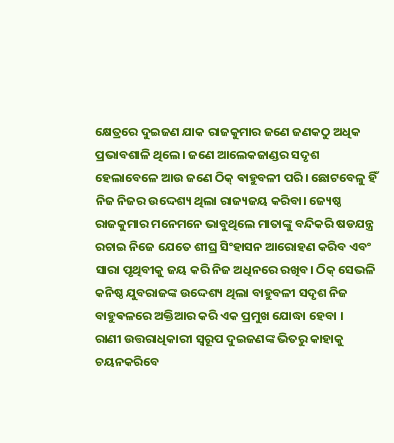କ୍ଷେତ୍ରରେ ଦୁଇଜଣ ଯାକ ରାଜକୁମାର ଜଣେ ଜଣକଠୁ ଅଧିକ ପ୍ରଭାବଶାଳି ଥିଲେ। ଜଣେ ଆଲେକଜାଣ୍ଡର ସଦୃଶ ହେଲାବେଳେ ଆଉ ଜଣେ ଠିକ୍ ଵାହୁବଳୀ ପରି। ଛୋଟବେଳୁ ହିଁ ନିଜ ନିଜର ଉଦ୍ଦେଶ୍ୟ ଥିଲା ରାଜ୍ୟଜୟ କରିବା। ଜ୍ୟେଷ୍ଠ ରାଜକୁମାର ମନେମନେ ଭାବୁଥିଲେ ମାତାଙ୍କୁ ବନ୍ଦିକରି ଷଡଯନ୍ତ୍ର ରଚାଇ ନିଜେ ଯେତେ ଶୀଘ୍ର ସିଂହାସନ ଆରୋହଣ କରିବ ଏବଂ ସାରା ପୃଥିବୀକୁ ଜୟ କରି ନିଜ ଅଧିନରେ ରଖିବ। ଠିକ୍ ସେଭଳି କନିଷ୍ଠ ଯୁବରାଜଙ୍କ ଉଦ୍ଦେଶ୍ୟ ଥିଲା ବାହୁବଳୀ ସଦୃଶ ନିଜ ବାହୁଵଳରେ ଅକ୍ତିଆର କରି ଏକ ପ୍ରମୁଖ ଯୋଦ୍ଧା ହେବା ।
ରାଣୀ ଉତ୍ତରାଧିକାରୀ ସ୍ବରୂପ ଦୁଇଜଣଙ୍କ ଭିତରୁ କାହାକୁ ଚୟନକରିବେ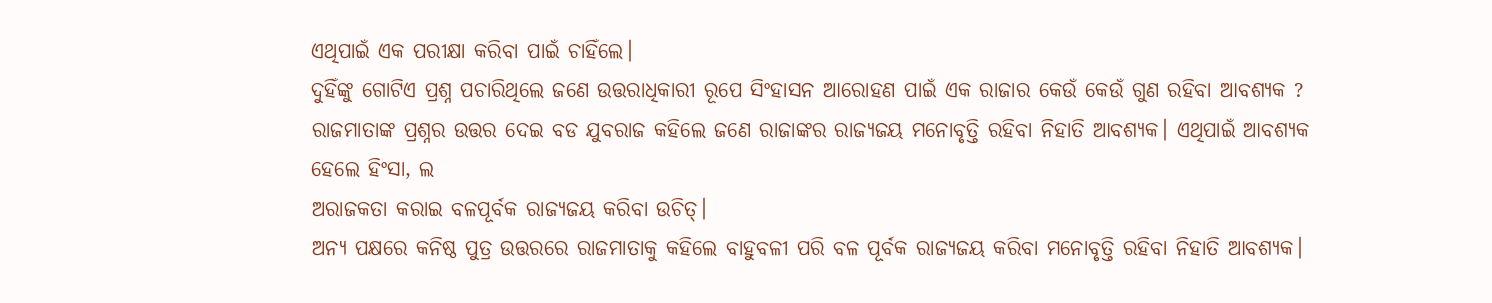ଏଥିପାଇଁ ଏକ ପରୀକ୍ଷା କରିବା ପାଇଁ ଚାହିଁଲେ।
ଦୁହିଁଙ୍କୁ ଗୋଟିଏ ପ୍ରଶ୍ନ ପଚାରିଥିଲେ ଜଣେ ଉତ୍ତରାଧିକାରୀ ରୂପେ ସିଂହାସନ ଆରୋହଣ ପାଇଁ ଏକ ରାଜାର କେଉଁ କେଉଁ ଗୁଣ ରହିବା ଆବଶ୍ୟକ ?
ରାଜମାତାଙ୍କ ପ୍ରଶ୍ନର ଉତ୍ତର ଦେଇ ବଡ ଯୁବରାଜ କହିଲେ ଜଣେ ରାଜାଙ୍କର ରାଜ୍ୟଜୟ ମନୋବୃତ୍ତି ରହିବା ନିହାତି ଆବଶ୍ୟକ। ଏଥିପାଇଁ ଆବଶ୍ୟକ ହେଲେ ହିଂସା, ଲ
ଅରାଜକତା କରାଇ ବଳପୂର୍ବକ ରାଜ୍ୟଜୟ କରିବା ଉଚିତ୍।
ଅନ୍ୟ ପକ୍ଷରେ କନିଷ୍ଠ ପୁତ୍ର ଉତ୍ତରରେ ରାଜମାତାକୁ କହିଲେ ବାହୁବଳୀ ପରି ବଳ ପୂର୍ବକ ରାଜ୍ୟଜୟ କରିବା ମନୋବୃତ୍ତି ରହିବା ନିହାତି ଆବଶ୍ୟକ।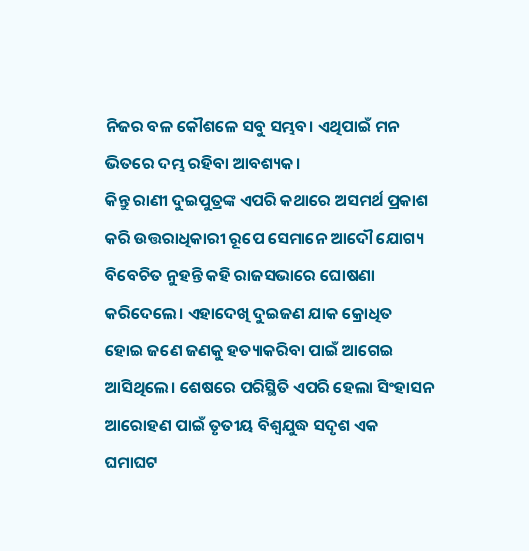ନିଜର ବଳ କୌଶଳେ ସବୁ ସମ୍ଭବ। ଏଥିପାଇଁ ମନ ଭିତରେ ଦମ୍ଭ ରହିବା ଆବଶ୍ୟକ।
କିନ୍ତୁ ରାଣୀ ଦୁଇପୁତ୍ରଙ୍କ ଏପରି କଥାରେ ଅସମର୍ଥ ପ୍ରକାଶ କରି ଉତ୍ତରାଧିକାରୀ ରୂପେ ସେମାନେ ଆଦୌ ଯୋଗ୍ୟ ବିବେଚିତ ନୁହନ୍ତି କହି ରାଜସଭାରେ ଘୋଷଣା କରିଦେଲେ। ଏହାଦେଖି ଦୁଇଜଣ ଯାକ କ୍ରୋଧିତ ହୋଇ ଜଣେ ଜଣକୁ ହତ୍ୟାକରିବା ପାଇଁ ଆଗେଇ ଆସିଥିଲେ। ଶେଷରେ ପରିସ୍ଥିତି ଏପରି ହେଲା ସିଂହାସନ ଆରୋହଣ ପାଇଁ ତୃତୀୟ ବିଶ୍ବଯୁଦ୍ଧ ସଦୃଶ ଏକ ଘମାଘଟ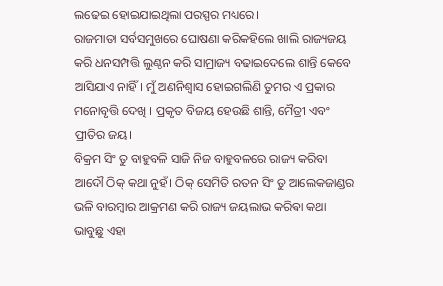ଲଢେଇ ହୋଇଯାଇଥିଲା ପରସ୍ପର ମଧ୍ୟରେ।
ରାଜମାତା ସର୍ବସମୁଖରେ ଘୋଷଣା କରିକହିଲେ ଖାଲି ରାଜ୍ୟଜୟ କରି ଧନସମ୍ପତ୍ତି ଲୁଣ୍ଠନ କରି ସାମ୍ରାଜ୍ୟ ବଢାଇଦେଲେ ଶାନ୍ତି କେବେ ଆସିଯାଏ ନାହିଁ। ମୁଁ ଅଣନିଶ୍ବାସ ହୋଇଗଲିଣି ତୁମର ଏ ପ୍ରକାର ମନୋବୃତ୍ତି ଦେଖି । ପ୍ରକୃତ ବିଜୟ ହେଉଛି ଶାନ୍ତି, ମୈତ୍ରୀ ଏବଂ ପ୍ରୀତିର ଜୟ।
ବିକ୍ରମ ସିଂ ତୁ ବାହୁବଳି ସାଜି ନିଜ ବାହୁବଳରେ ରାଜ୍ୟ କରିବା ଆଦୌ ଠିକ୍ କଥା ନୁହଁ। ଠିକ୍ ସେମିତି ରତନ ସିଂ ତୁ ଆଲେକଜାଣ୍ଡର ଭଳି ବାରମ୍ବାର ଆକ୍ରମଣ କରି ରାଜ୍ୟ ଜୟଲାଭ କରିଵା କଥା ଭାବୁଛୁ ଏହା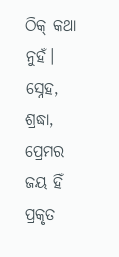ଠିକ୍ କଥା ନୁହଁ।
ସ୍ନେହ, ଶ୍ରଦ୍ଧା, ପ୍ରେମର ଜୟ ହିଁ ପ୍ରକୃତ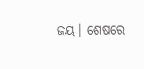ଜୟ। ଶେଷରେ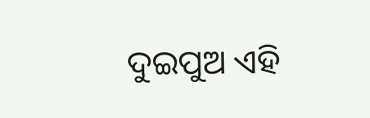ଦୁଇପୁଅ ଏହି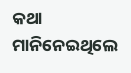କଥା ମାନିନେଇଥିଲେ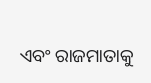ଏବଂ ରାଜମାତାକୁ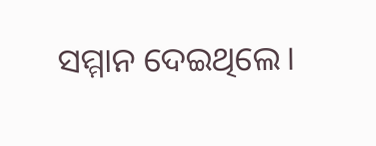ସମ୍ମାନ ଦେଇଥିଲେ।